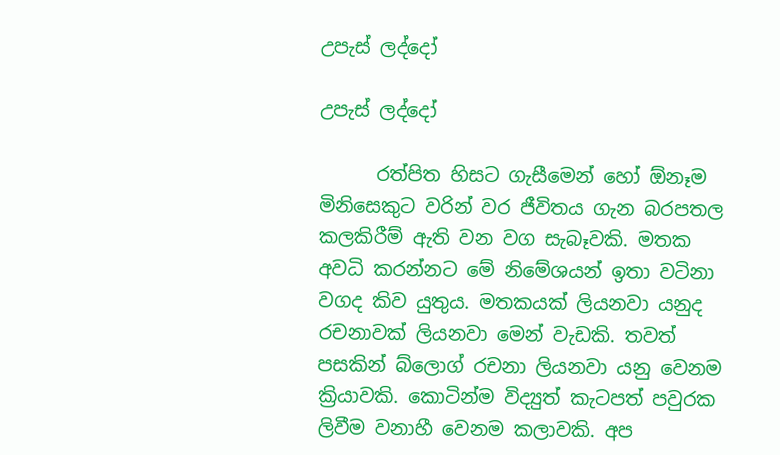උපැස් ලද්දෝ

උපැස් ලද්දෝ

      රත්පිත හිසට ගැසීමෙන් හෝ ඕනෑම මිනිසෙකුට වරින් වර ජීවිතය ගැන බරපතල කලකිරීම් ඇති වන වග සැබෑවකි. මතක අවධි කරන්නට මේ නිමේශයන් ඉතා වටිනා වගද කිව යුතුය. මතකයක් ලියනවා යනුද රචනාවක් ලියනවා මෙන් වැඩකි. තවත් පසකින් බ්ලොග් රචනා ලියනවා යනු වෙනම ක්‍රියාවකි. කොටින්ම විද්‍යුත් කැටපත් පවුරක ලිවීම වනාහී වෙනම කලාවකි. අප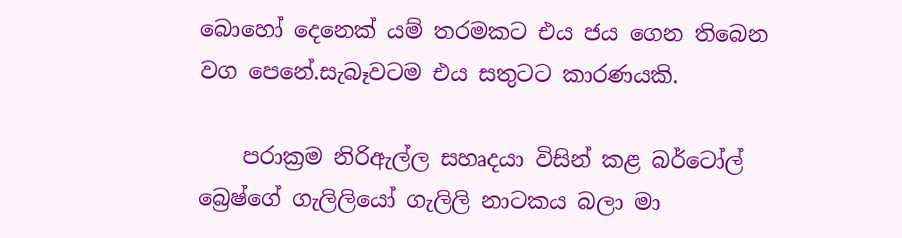බොහෝ දෙනෙක් යම් තරමකට එය ජය ගෙන තිබෙන වග පෙනේ.සැබෑවටම එය සතුටට කාරණයකි.

    පරාක්‍රම නිරිඇල්ල සහෘදයා විසින් කළ බර්ටෝල් බ්‍රෙෂ්ගේ ගැලිලියෝ ගැලිලි නාටකය බලා මා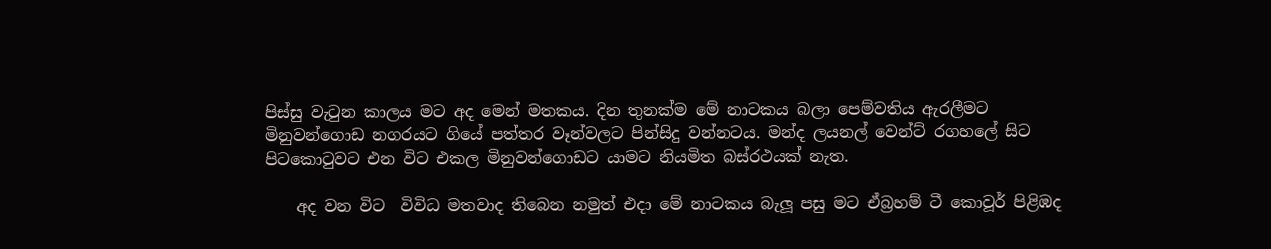පිස්සු වැටුන කාලය මට අද මෙන් මතකය. දින තුනක්ම මේ නාටකය බලා පෙම්වතිය ඇරලීමට මිනුවන්ගොඩ නගරයට ගියේ පත්තර වෑන්වලට පින්සිදු වන්නටය. මන්ද ලයනල් වෙන්ට් රගහලේ සිට පිටකොටුවට එන විට එකල මිනුවන්ගොඩට යාමට නියමිත බස්රථයක් නැත.

    අද වන විට  විවිධ මතවාද තිබෙන නමුත් එදා මේ නාටකය බැලූ පසු මට ඒබ්‍රහම් ටී කොවූර් පිළිඹද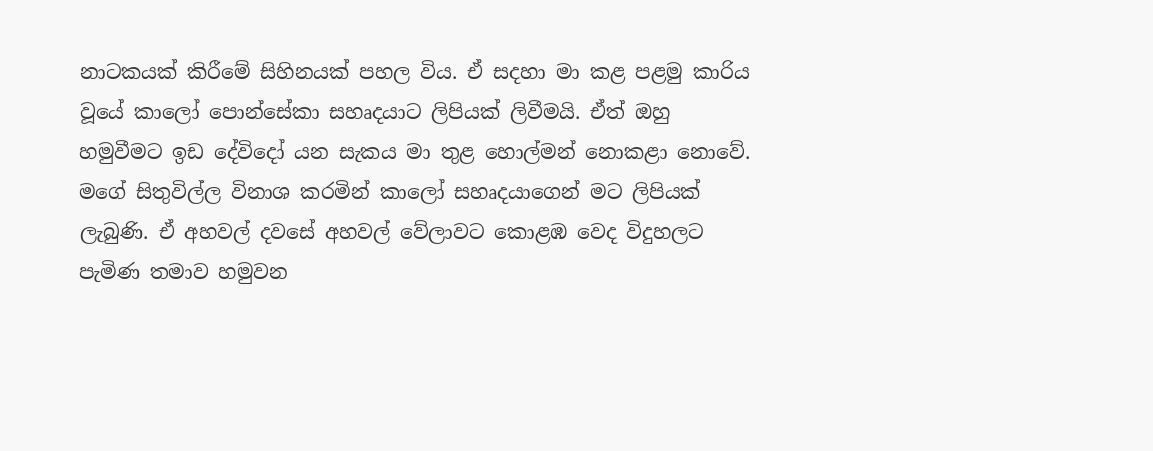නාටකයක් කිරීමේ සිහිනයක් පහල විය. ඒ සදහා මා කළ පළමු කාරිය වූයේ කාලෝ පොන්සේකා සහෘදයාට ලිපියක් ලිවීමයි. ඒත් ඔහු හමුවීමට ඉඩ දේවිදෝ යන සැකය මා තුළ හොල්මන් නොකළා නොවේ. මගේ සිතුවිල්ල විනාශ කරමින් කාලෝ සහෘදයාගෙන් මට ලිපියක් ලැබුණි. ඒ අහවල් දවසේ අහවල් වේලාවට කොළඹ වෙද විදුහලට පැමිණ තමාව හමුවන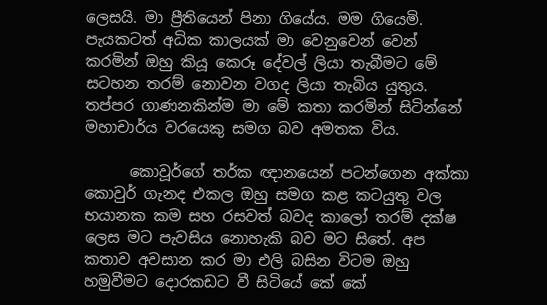ලෙසයි. මා ප්‍රීතියෙන් පිනා ගියේය. මම ගියෙමි. පැයකටත් අධික කාලයක් මා වෙනුවෙන් වෙන් කරමින් ඔහු කියූ කෙරූ දේවල් ලියා තැබීමට මේ සටහන තරම් නොවන වගද ලියා තැබිය යුතුය. තප්පර ගාණනකින්ම මා මේ කතා කරමින් සිටින්නේ මහාචාර්ය වරයෙකු සමග බව අමතක විය.

      කොවූර්ගේ තර්ක ඥානයෙන් පටන්ගෙන අක්කා කොවුර් ගැනද එකල ඔහු සමග කළ කටයුතු වල භයානක කම සහ රසවත් බවද කාලෝ තරම් දක්ෂ ලෙස මට පැවසිය නොහැකි බව මට සිතේ. අප කතාව අවසාන කර මා එලි බසින විටම ඔහු හමුවීමට දොරකඩට වී සිටියේ කේ කේ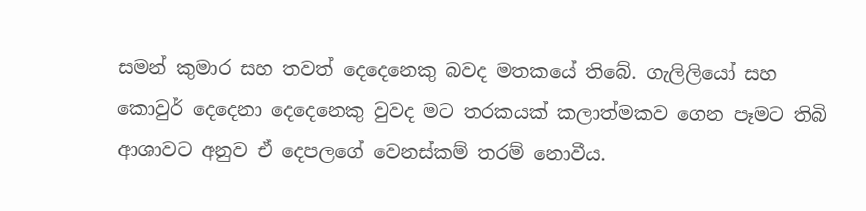සමන් කුමාර සහ තවත් දෙදෙනෙකු බවද මතකයේ තිබේ. ගැලිලියෝ සහ කොවුර් දෙදෙනා දෙදෙනෙකු වුවද මට තරකයක් කලාත්මකව ගෙන පෑමට තිබි ආශාවට අනුව ඒ දෙපලගේ වෙනස්කම් තරම් නොවීය.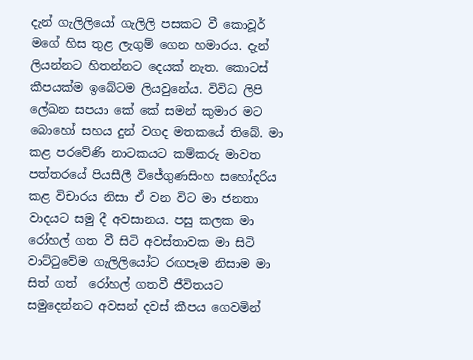දැන් ගැලිලියෝ ගැලිලි පසකට වී කොවූර් මගේ හිස තුළ ලැගුම් ගෙන හමාරය. දැන් ලියන්නට හිතන්නට දෙයක් නැත. කොටස් කීපයක්ම ඉබේටම ලියවුනේය. විවිධ ලිපි ලේඛන සපයා කේ කේ සමන් කුමාර මට බොහෝ සහය දුන් වගද මතකයේ තිබේ. මා කළ පරවේණි නාටකයට කම්කරු මාවත පත්තරයේ පියසීලී විජේගුණසිංහ සහෝදරිය කළ විචාරය නිසා ඒ වන විට මා ජනතා වාදයට සමු දී අවසානය. පසු කලක මා රෝහල් ගත වී සිටි අවස්තාවක මා සිටි වාට්ටුවේම ගැලිලියෝට රඟපෑම නිසාම මා සිත් ගත්  රෝහල් ගතවී ජීවිතයට සමුදෙන්නට අවසන් දවස් කීපය ගෙවමින්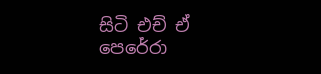සිටි එච් ඒ පෙරේරා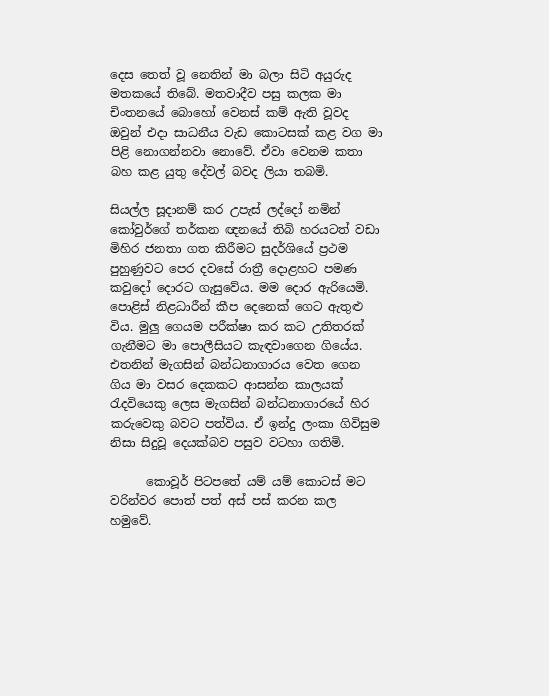දෙස තෙත් වූ නෙතින් මා බලා සිටි අයුරුද මතකයේ තිබේ. මතවාදීව පසු කලක මා චිංතනයේ බොහෝ වෙනස් කම් ඇති වූවද ඔවුන් එදා සාධනීය වැඩ කොටසක් කළ වග මා පිළි නොගන්නවා නොවේ. ඒවා වෙනම කතා බහ කළ යුතු දේවල් බවද ලියා තබමි.

සියල්ල සූදානම් කර උපැස් ලද්දෝ නමින් කෝවුර්ගේ තර්කන ඥනයේ තිබි හරයටත් වඩා මිහිර ජනතා ගත කිරීමට සුදර්ශියේ ප්‍රථම පුහුණුවට පෙර දවසේ රාත්‍රී දොළහට පමණ කවුදෝ දොරට ගැසුවේය. මම දොර ඇරියෙමි. පොළිස් නිළධාරීන් කීප දෙනෙක් ගෙට ඇතුළු විය. මුලු ගෙයම පරීක්ෂා කර කට උතිතරක් ගැනීමට මා පොලීසියට කැඳවාගෙන ගියේය. එතනින් මැගසින් බන්ධනාගාරය වෙත ගෙන ගිය මා වසර දෙකකට ආසන්න කාලයක් රැදවියෙකු ලෙස මැගසින් බන්ධනාගාරයේ හිර කරුවෙකු බවට පත්විය. ඒ ඉන්දු ලංකා ගිවිසුම නිසා සිදුවූ දෙයක්බව පසුව වටහා ගතිමි.

      කොවූර් පිටපතේ යම් යම් කොටස් මට වරින්වර පොත් පත් අස් පස් කරන කල හමුවේ.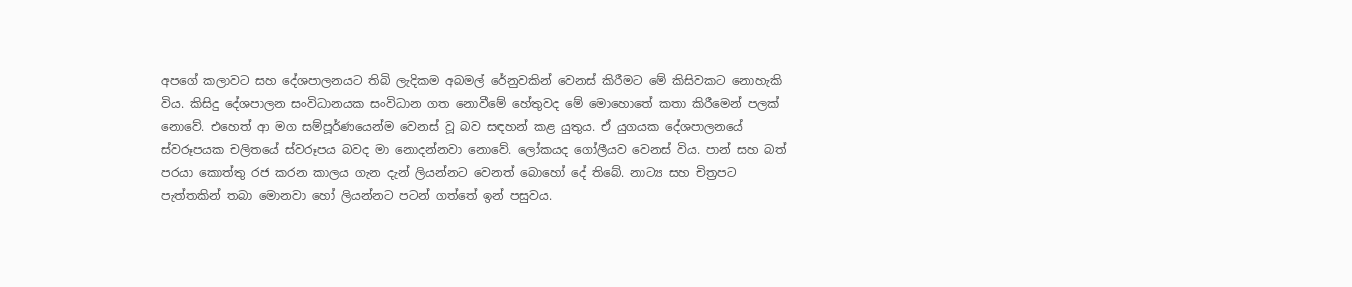අපගේ කලාවට සහ දේශපාලනයට තිබි ලැදිකම අබමල් රේනුවකින් වෙනස් කිරීමට මේ කිසිවකට නොහැකි විය. කිසිදු දේශපාලන සංවිධානයක සංවිධාන ගත නොවීමේ හේතුවද මේ මොහොතේ කතා කිරීමෙන් පලක් නොවේ. එහෙත් ආ මග සම්පූර්ණයෙන්ම වෙනස් වූ බව සඳහන් කළ යුතුය. ඒ යුගයක දේශපාලනයේ ස්වරූපයක චලිතයේ ස්වරූපය බවද මා නොදන්නවා නොවේ. ලෝකයද ගෝලීයව වෙනස් විය. පාන් සහ බත් පරයා කොත්තු රජ කරන කාලය ගැන දැන් ලියන්නට වෙනත් බොහෝ දේ තිබේ. නාට්‍ය සහ චිත්‍රපට පැත්තකින් තබා මොනවා හෝ ලියන්නට පටන් ගත්තේ ඉන් පසුවය.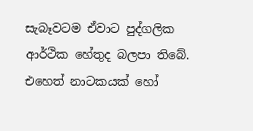සැබෑවටම ඒවාට පුද්ගලික ආර්ථික හේතුද බලපා තිබේ. එහෙත් නාටකයක් හෝ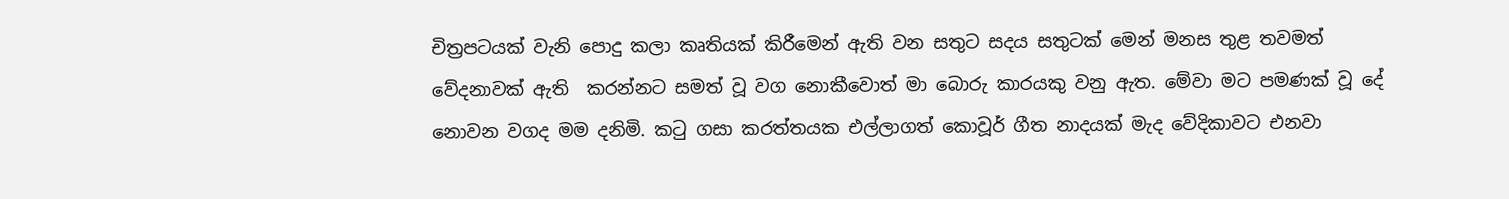චිත්‍රපටයක් වැනි පොදු කලා කෘතියක් කිරීමෙන් ඇති වන සතුට සදය සතුටක් මෙන් මනස තුළ තවමත් වේදනාවක් ඇති  කරන්නට සමත් වූ වග නොකීවොත් මා බොරු කාරයකු වනු ඇත. මේවා මට පමණක් වූ දේ නොවන වගද මම දනිමි. කටු ගසා කරත්තයක එල්ලාගත් කොවූර් ගීත නාදයක් මැද වේදිකාවට එනවා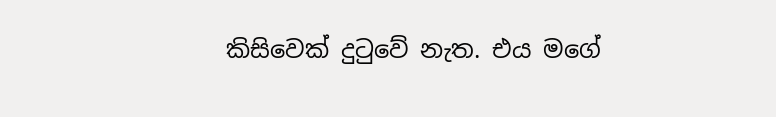කිසිවෙක් දුටුවේ නැත. එය මගේ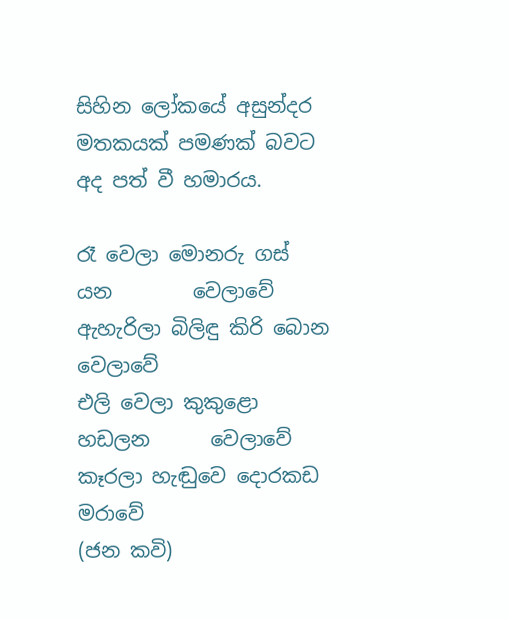සිහින ලෝකයේ අසුන්දර මතකයක් පමණක් බවට අද පත් වී හමාරය.

රෑ වෙලා මොනරු ගස් යන        වෙලාවේ
ඇහැරිලා බිලිඳු කිරි බොන         වෙලාවේ
එලි වෙලා කුකුළො හඩලන      වෙලාවේ
කෑරලා හැඬුවෙ දොරකඩ             මරාවේ
(ජන කවි)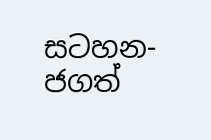සටහන- ජගත්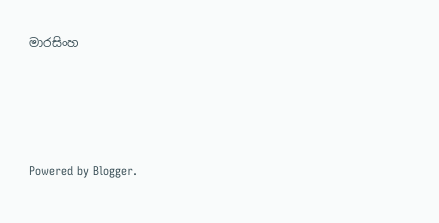මාරසිංහ






Powered by Blogger.